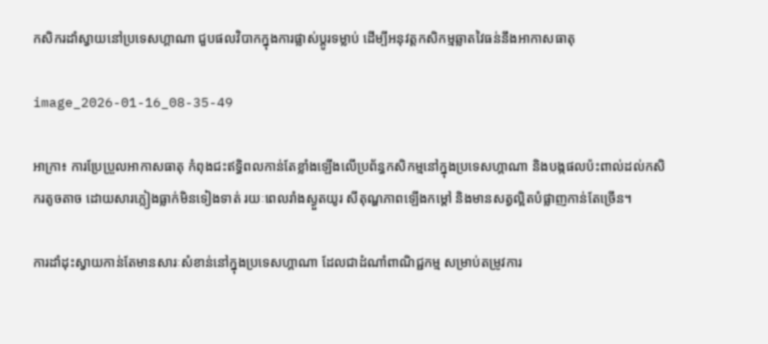កសិករដាំស្វាយនៅប្រទេសហ្គាណា ជួបផលវិបាកក្នុងការផ្លាស់ប្តូរទម្លាប់ ដើម្បីអនុវត្តកសិកម្មឆ្លាតវៃធន់នឹងអាកាសធាតុ

image_2026-01-16_08-35-49

អាក្រា៖ ការប្រែប្រួលអាកាសធាតុ កំពុងជះឥទ្ធិពលកាន់តែខ្លាំងឡើងលើប្រព័ន្ធកសិកម្មនៅក្នុងប្រទេសហ្គាណា និងបង្កផលប៉ះពាល់ដល់កសិករតូចតាច ដោយសារភ្លៀងធ្លាក់មិនទៀងទាត់ រយៈពេលរាំងស្ងួតយូរ សីតុណ្ហភាពឡើងកម្តៅ និងមានសត្វល្អិតបំផ្លាញកាន់តែច្រើន។

ការដាំដុះស្វាយកាន់តែមានសារៈសំខាន់នៅក្នុងប្រទេសហ្គាណា ដែលជាដំណាំពាណិជ្ជកម្ម សម្រាប់តម្រូវការ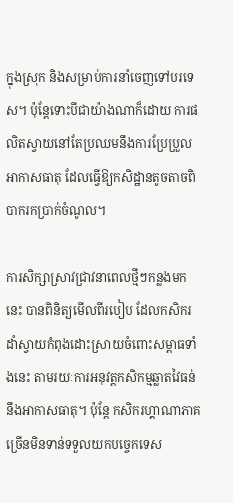ក្នុងស្រុក និងសម្រាប់ការនាំចេញទៅបរទេស។ ប៉ុន្តែទោះបីជាយ៉ាងណាក៏ដោយ ការផលិតស្វាយនៅតែប្រឈមនឹងការប្រែប្រួលអាកាសធាតុ ដែលធ្វើឱ្យកសិដ្ឋានតូចតាចពិបាករកប្រាក់ចំណូល។

ការសិក្សាស្រាវជ្រាវនាពេលថ្មីៗកន្លងមកនេះ បានពិនិត្យមើលពីរបៀប ដែលកសិករដាំស្វាយកំពុងដោះស្រាយចំពោះសម្ពាធទាំងនេះ តាមរយៈការអនុវត្តកសិកម្មឆ្លាតវៃធន់នឹងអាកាសធាតុ។ ប៉ុន្តែ កសិករហ្គាណាភាគច្រើនមិនទាន់ទទួលយកបច្ចេកទេស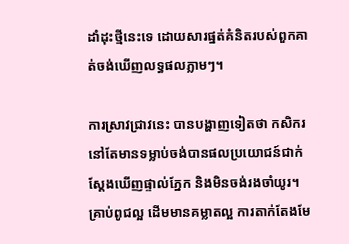ដាំដុះថ្មីនេះទេ ដោយសារផ្នត់គំនិតរបស់ពួកគាត់ចង់ឃើញលទ្ធផលភ្លាមៗ។

ការស្រាវជ្រាវនេះ បានបង្ហាញទៀតថា កសិករនៅតែមានទម្លាប់ចង់បានផលប្រយោជន៍ជាក់ស្តែងឃើញផ្ទាល់ភ្នែក និងមិនចង់រងចាំយូរ។ គ្រាប់ពូជល្អ ដើមមានគម្លាតល្អ ការតាក់តែងមែ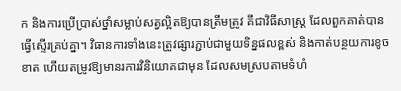ក និងការប្រើប្រាស់ថ្នាំសម្លាប់សត្វល្អិតឱ្យបានត្រឹមត្រូវ គឹជាវិធីសាស្ត្រ ដែលពួកគាត់បានធ្វើស្ទើរគ្រប់គ្នា។ វិធានការទាំងនេះត្រូវផ្សារភ្ជាប់ជាមួយទិន្នផលខ្ពស់ និងកាត់បន្ថយការខូចខាត ហើយតម្រូវឱ្យមានរការវិនិយោគជាមុន ដែលសមស្របតាមទំហំ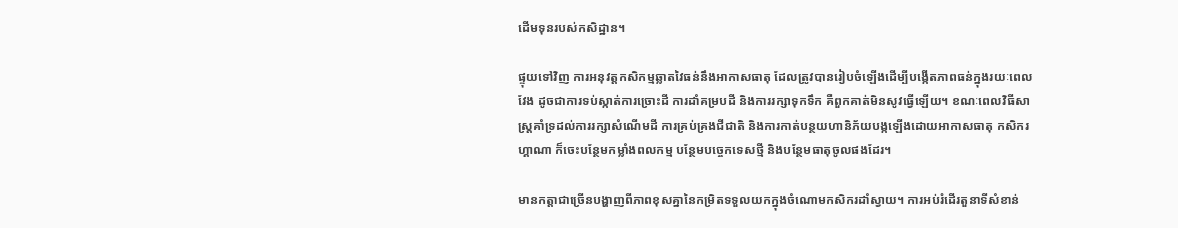ដើមទុនរបស់កសិដ្ឋាន។

ផ្ទុយទៅវិញ ការអនុវត្តកសិកម្មឆ្លាតវៃធន់នឹងអាកាសធាតុ ដែលត្រូវបានរៀបចំឡើងដើម្បីបង្កើតភាពធន់ក្នុងរយៈពេលវែង ដូចជាការទប់ស្កាត់ការច្រោះដី ការដាំគម្របដី និងការរក្សាទុកទឹក គឺពួកគាត់មិនសូវធ្វើឡើយ។ ខណៈពេលវិធីសាស្ត្រគាំទ្រដល់ការរក្សាសំណើមដី ការគ្រប់គ្រងជីជាតិ និងការកាត់បន្ថយហានិភ័យបង្កឡើងដោយអាកាសធាតុ កសិករហ្គាណា ក៏ចេះបន្ថែមកម្លាំងពលកម្ម បន្ថែមបច្ចេកទេសថ្មី និងបន្ថែមធាតុចូលផងដែរ។

មានកត្តាជាច្រើនបង្ហាញពីភាពខុសគ្នានៃកម្រិតទទួលយកក្នុងចំណោមកសិករដាំស្វាយ។ ការអប់រំដើរតួនាទីសំខាន់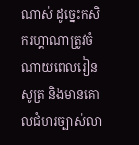ណាស់ ដូច្នេះកសិករហ្គាណាត្រូវចំណាយពេលរៀនសូត្រ និងមានគោលជំហរច្បាស់លា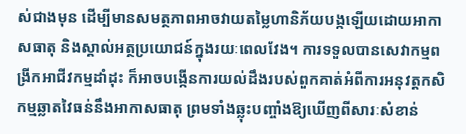ស់ជាងមុន ដើម្បីមានសមត្ថភាពអាចវាយតម្លៃហានិភ័យបង្កឡើយដោយអាកាសធាតុ និងស្គាល់អត្ថប្រយោជន៍ក្នុងរយៈពេលវែង។ ការទទួលបានសេវាកម្មពង្រីកអាជីវកម្មដាំដុះ ក៏អាចបង្កើនការយល់ដឹងរបស់ពួកគាត់អំពីការអនុវត្តកសិកម្មឆ្លាតវៃធន់នឹងអាកាសធាតុ ព្រមទាំងឆ្លុះបញ្ចាំងឱ្យឃើញពីសារៈសំខាន់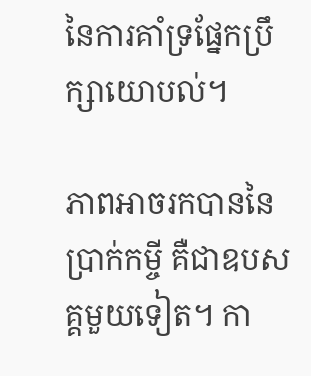នៃការគាំទ្រផ្នែកប្រឹក្សាយោបល់។

ភាពអាចរកបាននៃប្រាក់កម្ចី គឺជាឧបសគ្គមួយទៀត។ កា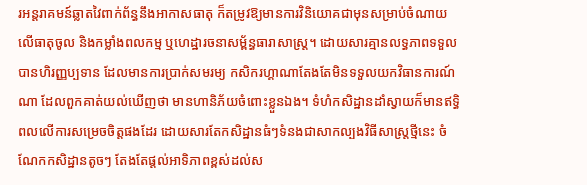រអន្តរាគមន៍ឆ្លាតវៃពាក់ព័ន្ធនឹងអាកាសធាតុ ក៏តម្រូវឱ្យមានការវិនិយោគជាមុនសម្រាប់ចំណាយលើធាតុចូល និងកម្លាំងពលកម្ម ឬហេដ្ឋារចនាសម្ព័ន្ធធារាសាស្ត្រ។ ដោយសារគ្មានលទ្ធភាពទទួលបានហិរញ្ញប្បទាន ដែលមានការប្រាក់សមរម្យ កសិករហ្គាណាតែងតែមិនទទួលយកវិធានការណ៍ណា ដែលពួកគាត់យល់ឃើញថា មានហានិភ័យចំពោះខ្លួនឯង។ ទំហំកសិដ្ឋានដាំស្វាយក៏មានឥទ្ធិពលលើការសម្រេចចិត្តផងដែរ ដោយសារតែកសិដ្ឋានធំៗទំនងជាសាកល្បងវិធីសាស្រ្តថ្មីនេះ ចំណែកកសិដ្ឋានតូចៗ តែងតែផ្តល់អាទិភាពខ្ពស់ដល់ស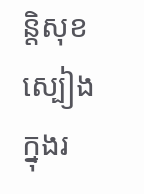ន្តិសុខស្បៀងក្នុងរ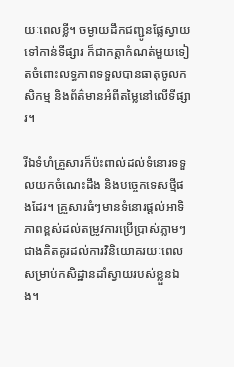យៈពេលខ្លី។ ចម្ងាយដឹកជញ្ជូនផ្លែស្វាយទៅកាន់ទីផ្សារ ក៏ជាកត្តាកំណត់មួយទៀតចំពោះលទ្ធភាពទទួលបានធាតុចូលកសិកម្ម និងព័ត៌មានអំពីតម្លៃនៅលើទីផ្សារ។

រីឯទំហំគ្រួសារក៏ប៉ះពាល់ដល់ទំនោរទទួលយកចំណេះដឹង និងបច្ចេកទេសថ្មីផងដែរ។ គ្រួសារធំៗមានទំនោរផ្តល់អាទិភាពខ្ពស់ដល់តម្រូវការប្រើប្រាស់ភ្លាមៗ ជាងគិតគូរដល់ការវិនិយោគរយៈពេលសម្រាប់កសិដ្ឋានដាំស្វាយរបស់ខ្លួនឯង។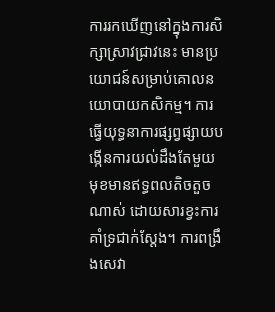ការរកឃើញនៅក្នុងការសិក្សាស្រាវជ្រាវនេះ មានប្រយោជន៍សម្រាប់គោលនយោបាយកសិកម្ម។ ការធ្វើយុទ្ធនាការផ្សព្វផ្សាយបង្កើនការយល់ដឹងតែមួយមុខមានឥទ្ធពលតិចតួចណាស់ ដោយសារខ្វះការគាំទ្រជាក់ស្តែង។ ការពង្រឹងសេវា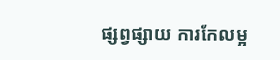ផ្សព្វផ្សាយ ការកែលម្អ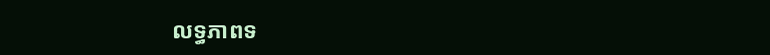លទ្ធភាពទ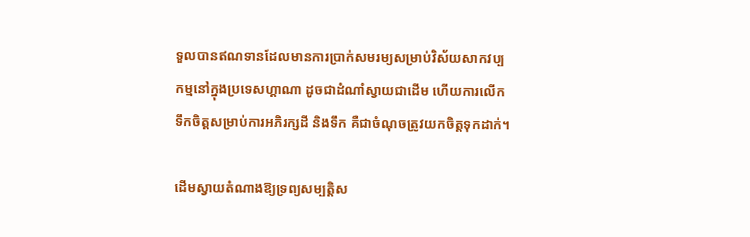ទួលបានឥណទានដែលមានការប្រាក់សមរម្យសម្រាប់វិស័យសាកវប្បកម្មនៅក្នុងប្រទេសហ្គាណា ដូចជាដំណាំស្វាយជាដើម ហើយការលើកទឹកចិត្តសម្រាប់ការអភិរក្សដី និងទឹក គឺជាចំណុចត្រូវយកចិត្តទុកដាក់។

ដើមស្វាយតំណាងឱ្យទ្រព្យសម្បត្តិស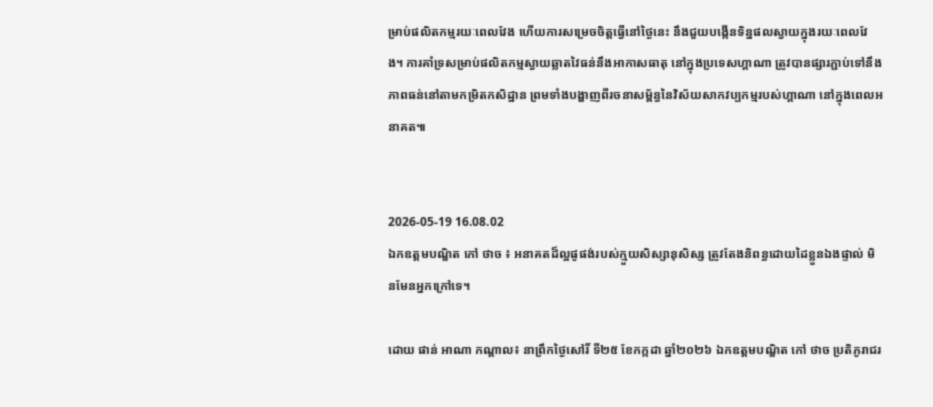ម្រាប់ផលិតកម្មរយៈពេលវែង ហើយការសម្រេចចិត្តធ្វើនៅថ្ងៃនេះ នឹងជួយបង្កើនទិន្នផលស្វាយក្នុងរយៈពេលវែង។ ការគាំទ្រសម្រាប់ផលិតកម្មស្វាយឆ្លាតវៃធន់នឹងអាកាសធាតុ នៅក្នុងប្រទេសហ្គាណា ត្រូវបានផ្សារភ្ជាប់ទៅនឹងភាពធន់នៅតាមកម្រិតកសិដ្ឋាន ព្រមទាំងបង្ហាញពីរចនាសម្ព័ន្ធនៃវិស័យសាកវប្បកម្មរបស់ហ្គាណា នៅក្នុងពេលអនាគត៕


2026-05-19 16.08.02
ឯកឧត្តមបណ្ឌិត កៅ ថាច ៖ អនាគតដ៏ល្អផូផង់របស់ក្មួយសិស្សានុសិស្ស ត្រូវតែងនិពន្ធដោយដៃខ្លួនឯងផ្ទាល់ មិនមែនអ្នកក្រៅទេ។

ដោយ ផាន់ អាណា កណ្តាល៖ នាព្រឹកថ្ងៃសៅរិ៍ ទី២៥ ខែកក្កដា ឆ្នាំ២០២៦ ឯកឧត្តមបណ្ឌិត កៅ ថាច ប្រតិភូរាជរ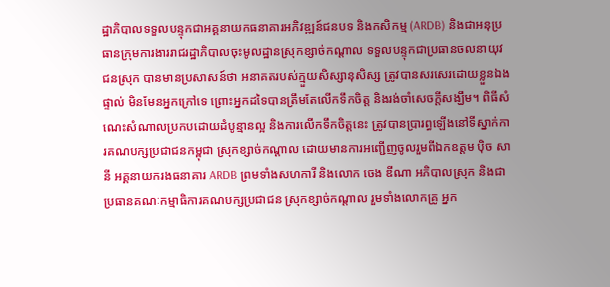ដ្ឋាភិបាលទទួលបន្ទុកជាអគ្គនាយកធនាគារអភិវឌ្ឍន៍ជនបទ និងកសិកម្ម (ARDB) និងជាអនុប្រធានក្រុមការងាររាជរដ្ឋាភិបាលចុះមូលដ្ឋានស្រុកខ្សាច់កណ្តាល ទទួលបន្ទុកជាប្រធានចលនាយុវជនស្រុក បានមានប្រសាសន៍ថា អនាគតរបស់ក្មួយសិស្សានុសិស្ស ត្រូវបានសរសេរដោយខ្លួនឯងផ្ទាល់ មិនមែនអ្នកក្រៅទេ ព្រោះអ្នកដទៃបានត្រឹមតែលើកទឹកចិត្ត និងរង់ចាំសេចក្តីសង្ឃឹម។ ពិធីសំណេះសំណាលប្រកបដោយដំបូន្មានល្អ និងការលើកទឹកចិត្តនេះ ត្រូវបានប្រារព្ធឡើងនៅទីស្នាក់ការគណបក្សប្រជាជនកម្ពុជា ស្រុកខ្សាច់កណ្តាល ដោយមានការអញ្ជើញចូលរួមពីឯកឧត្តម ប៉ិច សានី អគ្គនាយករងធនាគារ ARDB ព្រមទាំងសហការី និងលោក ចេង ឌីណា អភិបាលស្រុក និងជាប្រធានគណៈកម្មាធិការគណបក្សប្រជាជន ស្រុកខ្សាច់កណ្តាល រួមទាំងលោកគ្រូ អ្នក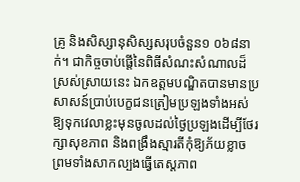គ្រូ និងសិស្សានុសិស្សសរុបចំនួន១ ០៦៨នាក់។ ជាកិច្ចចាប់ផ្តើនៃពិធីសំណះសំណាលដ៏ស្រស់ស្រាយនេះ ឯកឧត្តមបណ្ឌិតបានមានប្រសាសន៍ប្រាប់បេក្ខជនត្រៀមប្រឡងទាំងអស់ ឱ្យទុកវេលាខ្លះមុនចូលដល់ថ្ងៃប្រឡងដើម្បីថែរក្សាសុខភាព និងពង្រឹងស្មារតីកុំឱ្យភ័យខ្លាច ព្រមទាំងសាកល្បងធ្វើតេស្តភាព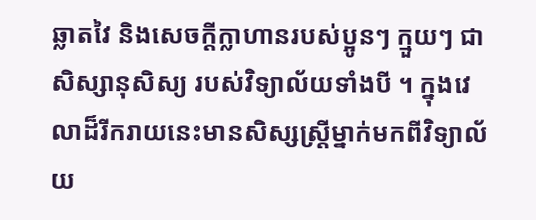ឆ្លាតវៃ និងសេចក្តីក្លាហានរបស់ប្អូនៗ ក្មួយៗ ជាសិស្សានុសិស្យ របស់វិទ្យាល័យទាំងបី ។ ក្នុងវេលាដ៏រីករាយនេះមានសិស្សស្ត្រីម្នាក់មកពីវិទ្យាល័យ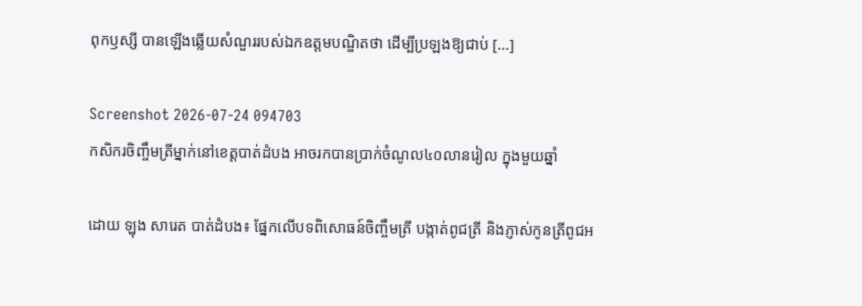ពុកឫស្សី បានឡើងឆ្លើយសំណួររបស់ឯកឧត្តមបណ្ឌិតថា ដើម្បីប្រឡងឱ្យជាប់ […]

Screenshot 2026-07-24 094703
កសិករចិញ្ចឹមត្រីម្នាក់នៅខេត្តបាត់ដំបង អាចរកបានប្រាក់ចំណូល៤០លានរៀល ក្នុងមួយឆ្នាំ

ដោយ ឡុង សារេត បាត់ដំបង៖ ផ្នែកលើបទពិសោធន៍ចិញ្ចឹមត្រី បង្កាត់ពូជត្រី និងភ្ញាស់កូនត្រីពូជអ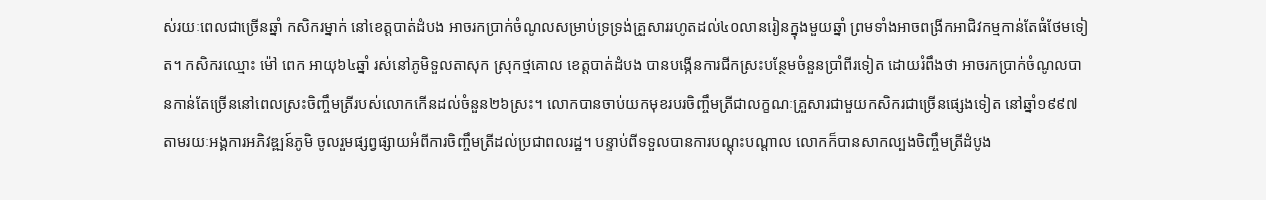ស់រយៈពេលជាច្រើនឆ្នាំ កសិករម្នាក់ នៅខេត្តបាត់ដំបង អាចរកប្រាក់ចំណូលសម្រាប់ទ្រទ្រង់គ្រួសាររហូតដល់៤០លានរៀនក្នុងមួយឆ្នាំ ព្រមទាំងអាចពង្រីកអាជិវកម្មកាន់តែធំថែមទៀត។ កសិករឈ្មោះ ម៉ៅ ពេក អាយុ៦៤ឆ្នាំ រស់នៅភូមិទួលតាសុក ស្រុកថ្មគោល ខេត្តបាត់ដំបង បានបង្កើនការជីកស្រះបន្ថែមចំនួនប្រាំពីរទៀត ដោយរំពឹងថា អាចរកប្រាក់ចំណូលបានកាន់តែច្រើននៅពេលស្រះចិញ្ចឹមត្រីរបស់លោកកើនដល់ចំនួន២៦ស្រះ។ លោកបានចាប់យកមុខរបរចិញ្ចឹមត្រីជាលក្ខណៈគ្រួសារជាមួយកសិករជាច្រើនផ្សេងទៀត នៅឆ្នាំ១៩៩៧ តាមរយៈអង្គការអភិវឌ្ឍន៍ភូមិ ចូលរួមផ្សព្វផ្សាយអំពីការចិញ្ចឹមត្រីដល់ប្រជាពលរដ្ឋ។ បន្ទាប់ពីទទួលបានការបណ្តុះបណ្តាល លោកក៏បានសាកល្បងចិញ្ចឹមត្រីដំបូង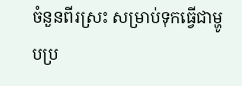ចំនួនពីរស្រះ សម្រាប់ទុកធ្វើជាម្ហូបប្រ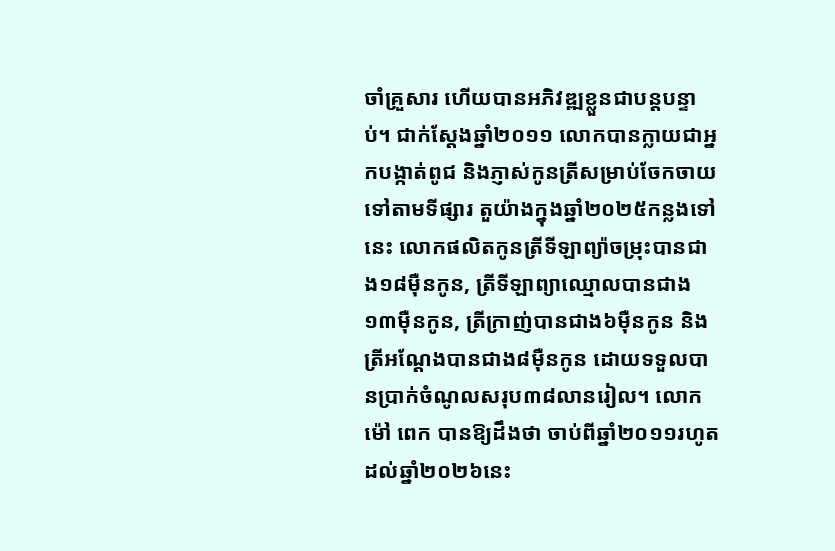ចាំគ្រួសារ ហើយបានអភិវឌ្ឍខ្លួនជាបន្តបន្ទាប់។ ជាក់ស្តែងឆ្នាំ២០១១ លោកបានក្លាយជាអ្នកបង្កាត់ពូជ និងភ្ញាស់កូនត្រីសម្រាប់ចែកចាយទៅតាមទីផ្សារ តួយ៉ាងក្នុងឆ្នាំ២០២៥កន្លងទៅនេះ លោកផលិតកូនត្រីទីឡាព្យ៉ាចម្រុះបានជាង១៨ម៉ឺនកូន, ត្រីទីឡាព្យាឈ្មោលបានជាង១៣ម៉ឺនកូន, ត្រីក្រាញ់បានជាង៦ម៉ឺនកូន និងត្រីអណ្តែងបានជាង៨ម៉ឺនកូន ដោយទទួលបានប្រាក់ចំណូលសរុប៣៨លានរៀល។ លោក ម៉ៅ ពេក បានឱ្យដឹងថា ចាប់ពីឆ្នាំ២០១១រហូតដល់ឆ្នាំ២០២៦នេះ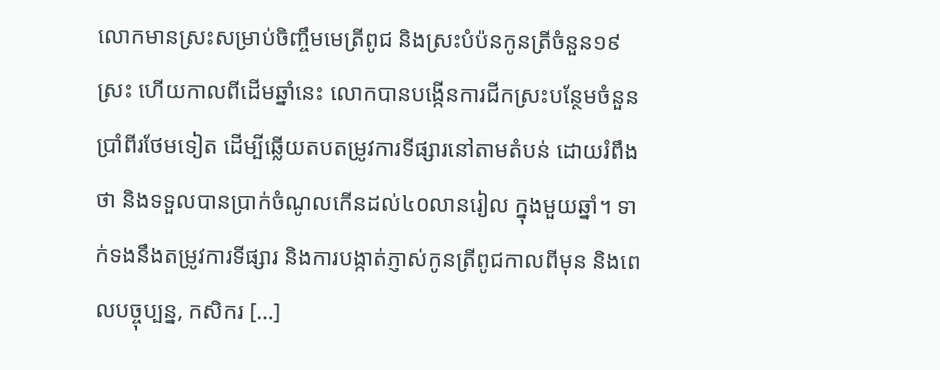លោកមានស្រះសម្រាប់ចិញ្ចឹមមេត្រីពូជ និងស្រះបំប៉នកូនត្រីចំនួន១៩ស្រះ ហើយកាលពីដើមឆ្នាំនេះ លោកបានបង្កើនការជីកស្រះបន្ថែមចំនួនប្រាំពីរថែមទៀត ដើម្បីឆ្លើយតបតម្រូវការទីផ្សារនៅតាមតំបន់ ដោយរំពឹងថា និងទទួលបានប្រាក់ចំណូលកើនដល់៤០លានរៀល ក្នុងមួយឆ្នាំ។ ទាក់ទងនឹងតម្រូវការទីផ្សារ និងការបង្កាត់ភ្ញាស់កូនត្រីពូជកាលពីមុន និងពេលបច្ចុប្បន្ន, កសិករ […]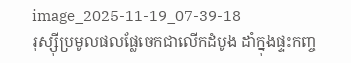image_2025-11-19_07-39-18
រុស្ស៊ីប្រមូលផលផ្លែចេកជាលើកដំបូង ដាំក្នុងផ្ទះកញ្ច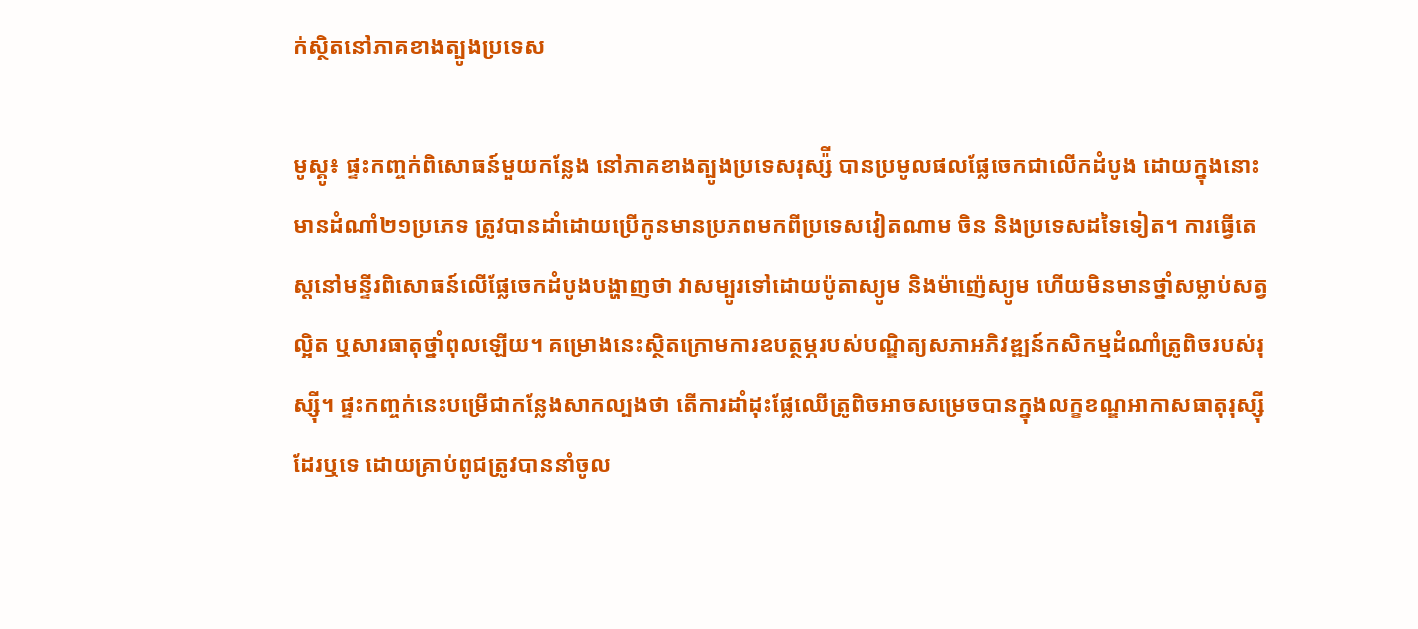ក់ស្ថិតនៅភាគខាងត្បូងប្រទេស

មូស្គូ៖ ផ្ទះកញ្ចក់ពិសោធន៍មួយកន្លែង នៅភាគខាងត្បូងប្រទេសរុស្ស៉ី បានប្រមូលផលផ្លែចេកជាលើកដំបូង ដោយក្នុងនោះមានដំណាំ២១ប្រភេទ ត្រូវបានដាំដោយប្រើកូនមានប្រភពមកពីប្រទេសវៀតណាម ចិន និងប្រទេសដទៃទៀត។ ការធ្វើតេស្តនៅមន្ទីរពិសោធន៍លើផ្លែចេកដំបូងបង្ហាញថា វាសម្បូរទៅដោយប៉ូតាស្យូម និងម៉ាញ៉េស្យូម ហើយមិនមានថ្នាំសម្លាប់សត្វល្អិត ឬសារធាតុថ្នាំពុលឡើយ។ គម្រោងនេះស្ថិតក្រោមការឧបត្ថម្ភរបស់បណ្ឌិត្យសភាអភិវឌ្ឍន៍កសិកម្មដំណាំត្រូពិចរបស់រុស្ស៊ី។ ផ្ទះកញ្ចក់នេះបម្រើជាកន្លែងសាកល្បងថា តើការដាំដុះផ្លែឈើត្រូពិចអាចសម្រេចបានក្នុងលក្ខខណ្ឌអាកាសធាតុរុស្ស៊ីដែរឬទេ ដោយគ្រាប់ពូជត្រូវបាននាំចូល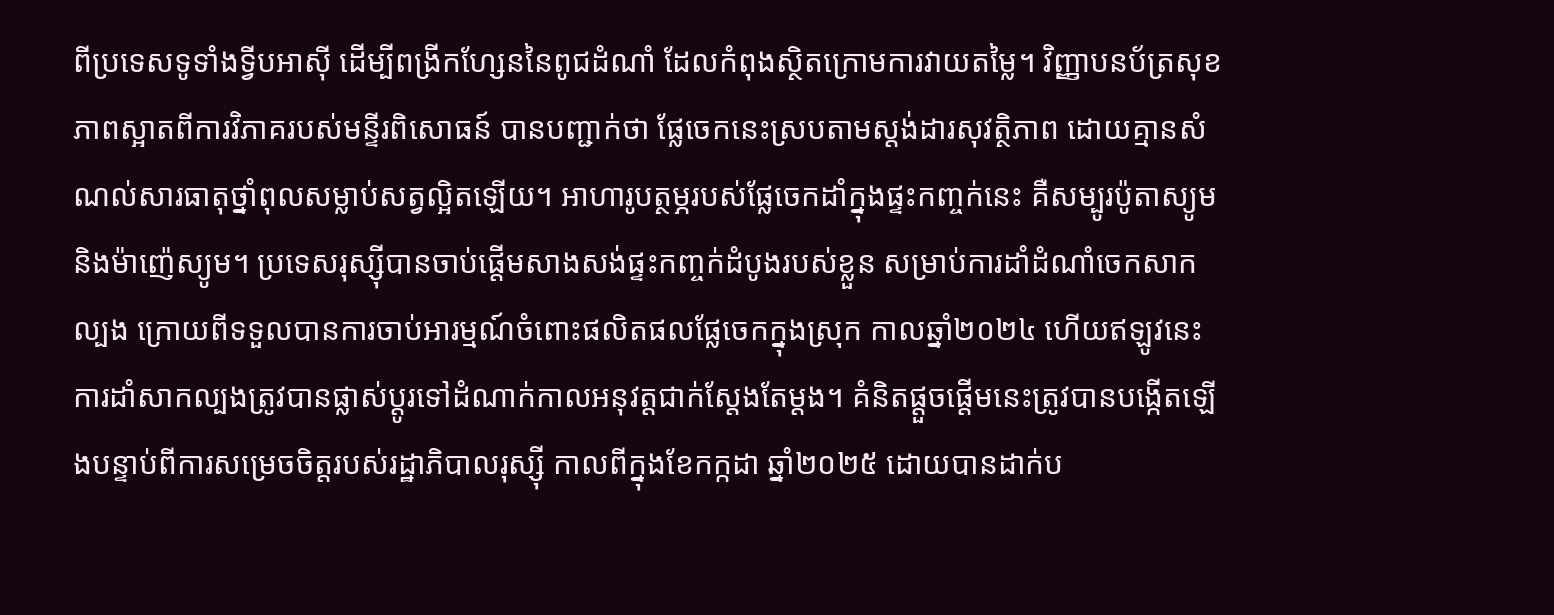ពីប្រទេសទូទាំងទ្វីបអាស៊ី ដើម្បីពង្រីកហ្សែននៃពូជដំណាំ ដែលកំពុងស្ថិតក្រោមការវាយតម្លៃ។ វិញ្ញាបនប័ត្រសុខភាពស្អាតពីការវិភាគរបស់មន្ទីរពិសោធន៍ បានបញ្ជាក់ថា ផ្លែចេកនេះស្របតាមស្តង់ដារសុវត្ថិភាព ដោយគ្មានសំណល់សារធាតុថ្នាំពុលសម្លាប់សត្វល្អិតឡើយ។ អាហារូបត្ថម្ភរបស់ផ្លែចេកដាំក្នុងផ្ទះកញ្ចក់នេះ គឺសម្បូរប៉ូតាស្យូម និងម៉ាញ៉េស្យូម។ ប្រទេសរុស្ស៊ីបានចាប់ផ្តើមសាងសង់ផ្ទះកញ្ចក់ដំបូងរបស់ខ្លួន សម្រាប់ការដាំដំណាំចេកសាកល្បង ក្រោយពីទទួលបានការចាប់អារម្មណ៍ចំពោះផលិតផលផ្លែចេកក្នុងស្រុក កាលឆ្នាំ២០២៤ ហើយឥឡូវនេះ ការដាំសាកល្បងត្រូវបានផ្លាស់ប្តូរទៅដំណាក់កាលអនុវត្តជាក់ស្តែងតែម្តង។ គំនិតផ្តួចផ្តើមនេះត្រូវបានបង្កើតឡើងបន្ទាប់ពីការសម្រេចចិត្តរបស់រដ្ឋាភិបាលរុស្ស៊ី កាលពីក្នុងខែកក្កដា ឆ្នាំ២០២៥ ដោយបានដាក់ប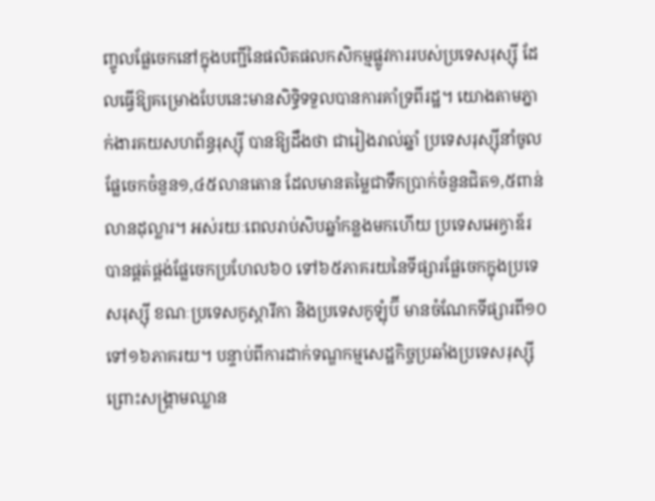ញ្ចូលផ្លែចេកនៅក្នុងបញ្ជីនៃផលិតផលកសិកម្មផ្លូវការរបស់ប្រទេសរុស្ស៊ី ដែលធ្វើឱ្យគម្រោងបែបនេះមានសិទ្ធិទទួលបានការគាំទ្រពីរដ្ឋ។ យោងតាមភ្នាក់ងារគយសហព័ន្ធរុស្ស៊ី បានឱ្យដឹងថា ជារៀងរាល់ឆ្នាំ ប្រទេសរុស្ស៊ីនាំចូលផ្លែចេកចំនួន១,៤៥លានតោន ដែលមានតម្លៃជាទឹកប្រាក់ចំនួនជិត១,៥ពាន់លានដុល្លារ។ អស់រយៈពេលរាប់សិបឆ្នាំកន្លងមកហើយ ប្រទេសអេក្វាឌ័រ បានផ្គត់ផ្គង់ផ្លែចេកប្រហែល៦០ ទៅ៦៥ភាគរយនៃទីផ្សារផ្លែចេកក្នុងប្រទេសរុស្ស៊ី ខណៈប្រទេសកូស្តារីកា និងប្រទេសកូឡុំប៊ី មានចំណែកទីផ្សារពី១០ ទៅ១៦ភាគរយ។ បន្ទាប់ពីការដាក់ទណ្ឌកម្មសេដ្ឋកិច្ចប្រឆាំងប្រទេសរុស្ស៊ី ព្រោះសង្គ្រាមឈ្លាន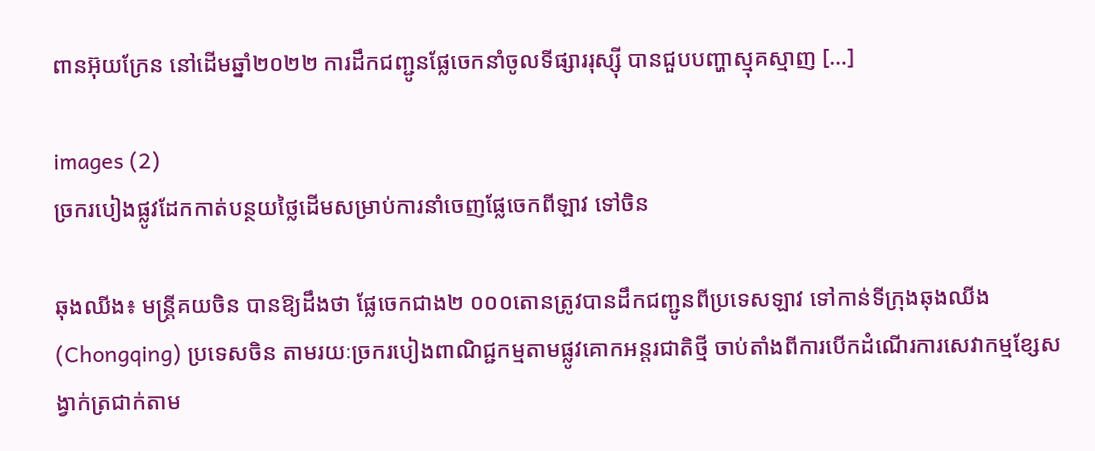ពានអ៊ុយក្រែន នៅដើមឆ្នាំ២០២២ ការដឹកជញ្ជូនផ្លែចេកនាំចូលទីផ្សាររុស្ស៊ី បានជួបបញ្ហាស្មុគស្មាញ […]

images (2)
ច្រករបៀងផ្លូវដែកកាត់បន្ថយថ្លៃដើមសម្រាប់ការនាំចេញផ្លែចេកពីឡាវ ទៅចិន

ឆុងឈីង៖ មន្ត្រីគយចិន បានឱ្យដឹងថា ផ្លែចេកជាង២ ០០០តោនត្រូវបានដឹកជញ្ជូនពីប្រទេសឡាវ ទៅកាន់ទីក្រុងឆុងឈីង (Chongqing) ប្រទេសចិន តាមរយៈច្រករបៀងពាណិជ្ជកម្មតាមផ្លូវគោកអន្តរជាតិថ្មី ចាប់តាំងពីការបើកដំណើរការសេវាកម្មខ្សែសង្វាក់ត្រជាក់តាម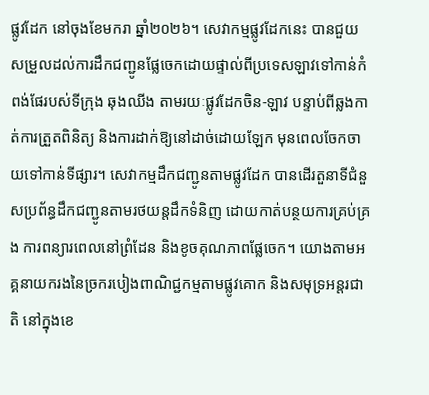ផ្លូវដែក នៅចុងខែមករា ឆ្នាំ២០២៦។ សេវាកម្មផ្លូវដែកនេះ បានជួយសម្រួលដល់ការដឹកជញ្ជូនផ្លែចេកដោយផ្ទាល់ពីប្រទេសឡាវទៅកាន់កំពង់ផែរបស់ទីក្រុង ឆុងឈីង តាមរយៈផ្លូវដែកចិន-ឡាវ បន្ទាប់ពីឆ្លងកាត់ការត្រួតពិនិត្យ និងការដាក់ឱ្យនៅដាច់ដោយឡែក មុនពេលចែកចាយទៅកាន់ទីផ្សារ។ សេវាកម្មដឹកជញ្ជូនតាមផ្លូវដែក បានដើរតួនាទីជំនួសប្រព័ន្ធដឹកជញ្ជូនតាមរថយន្តដឹកទំនិញ ដោយកាត់បន្ថយការគ្រប់គ្រង ការពន្យារពេលនៅព្រំដែន និងខូចគុណភាពផ្លែចេក។ យោងតាមអគ្គនាយករងនៃច្រករបៀងពាណិជ្ជកម្មតាមផ្លូវគោក និងសមុទ្រអន្តរជាតិ នៅក្នុងខេ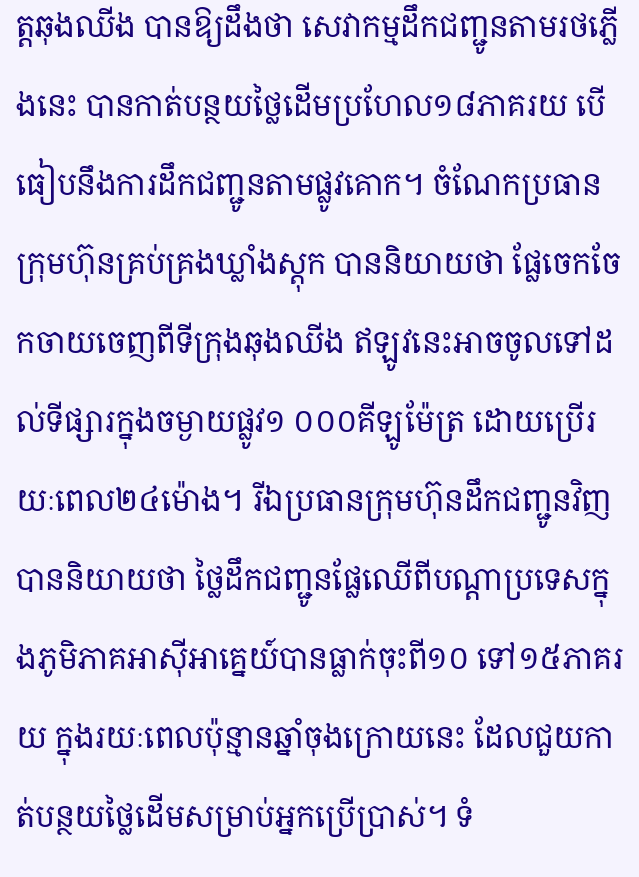ត្តឆុងឈីង បានឱ្យដឹងថា សេវាកម្មដឹកជញ្ជូនតាមរថភ្លើងនេះ បានកាត់បន្ថយថ្លៃដើមប្រហែល១៨ភាគរយ បើធៀបនឹងការដឹកជញ្ជូនតាមផ្លូវគោក។ ចំណែកប្រធានក្រុមហ៊ុនគ្រប់គ្រងឃ្លាំងស្តុក បាននិយាយថា ផ្លែចេកចែកចាយចេញពីទីក្រុងឆុងឈីង ឥឡូវនេះអាចចូលទៅដល់ទីផ្សារក្នុងចម្ងាយផ្លូវ១ ០០០គីឡូម៉ែត្រ ដោយប្រើរយៈពេល២៤ម៉ោង។ រីឯប្រធានក្រុមហ៊ុនដឹកជញ្ជូនវិញ បាននិយាយថា ថ្លៃដឹកជញ្ជូនផ្លែឈើពីបណ្តាប្រទេសក្នុងភូមិភាគអាស៊ីអាគ្នេយ៍បានធ្លាក់ចុះពី១០ ទៅ១៥ភាគរយ ក្នុងរយៈពេលប៉ុន្មានឆ្នាំចុងក្រោយនេះ ដែលជួយកាត់បន្ថយថ្លៃដើមសម្រាប់អ្នកប្រើប្រាស់។ ទំ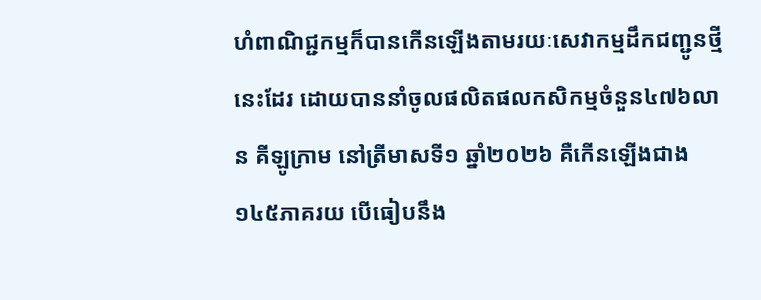ហំពាណិជ្ជកម្មក៏បានកើនឡើងតាមរយៈសេវាកម្មដឹកជញ្ជូនថ្មីនេះដែរ ដោយបាននាំចូលផលិតផលកសិកម្មចំនួន៤៧៦លាន គីឡូក្រាម នៅត្រីមាសទី១ ឆ្នាំ២០២៦ គឺកើនឡើងជាង១៤៥ភាគរយ បើធៀបនឹង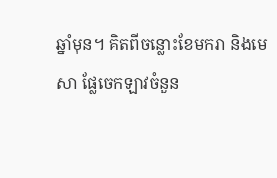ឆ្នាំមុន។ គិតពីចន្លោះខែមករា និងមេសា ផ្លែចេកឡាវចំនួន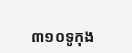៣១០ទូកុង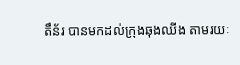តឹន័រ បានមកដល់ក្រុងឆុងឈីង តាមរយៈ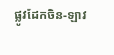ផ្លូវដែកចិន-ឡាវ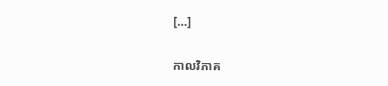[…]

កាលវិភាគ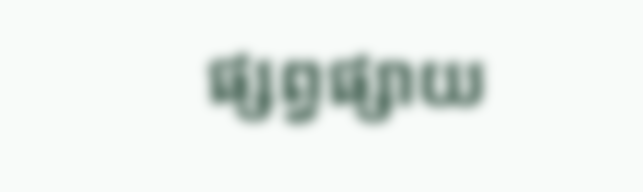ផ្សព្វផ្សាយ